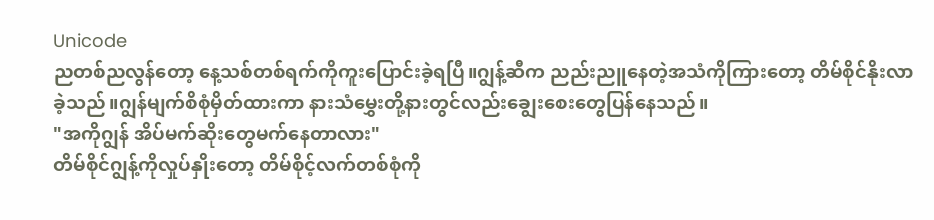Unicode
ညတစ်ညလွန်တော့ နေ့သစ်တစ်ရက်ကိုကူးပြောင်းခဲ့ရပြီ။ဂျွန့်ဆီက ညည်းညူနေတဲ့အသံကိုကြားတော့ တိမ်စိုင်နိုးလာခဲ့သည်။ဂျွန်မျက်စိစုံမှိတ်ထားကာ နားသံမွှေးတို့နားတွင်လည်းချွေးစေးတွေပြန်နေသည်။
"အကိုဂျွန် အိပ်မက်ဆိုးတွေမက်နေတာလား"
တိမ်စိုင်ဂျွန့်ကိုလှုပ်နှိုးတော့ တိမ်စိုင့်လက်တစ်စုံကို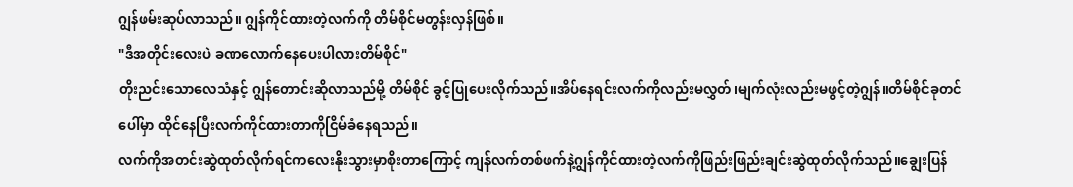ဂျွန်ဖမ်းဆုပ်လာသည်။ ဂျွန်ကိုင်ထားတဲ့လက်ကို တိမ်စိုင်မတွန်းလှန်ဖြစ်။
"ဒီအတိုင်းလေးပဲ ခဏလောက်နေပေးပါလားတိမ်စိုင်"
တိုးညင်းသောလေသံနှင့် ဂျွန်တောင်းဆိုလာသည်မို့ တိမ်စိုင် ခွင့်ပြုပေးလိုက်သည်။အိပ်နေရင်းလက်ကိုလည်းမလွှတ်၊မျက်လုံးလည်းမဖွင့်တဲ့ဂျွန်။တိမ်စိုင်ခုတင်ပေါ်မှာ ထိုင်နေပြီးလက်ကိုင်ထားတာကိုငြိမ်ခံနေရသည်။
လက်ကိုအတင်းဆွဲထုတ်လိုက်ရင်ကလေးနိုးသွားမှာစိုးတာကြောင့် ကျန်လက်တစ်ဖက်နဲ့ဂျွန်ကိုင်ထားတဲ့လက်ကိုဖြည်းဖြည်းချင်းဆွဲထုတ်လိုက်သည်။ချွေးပြန်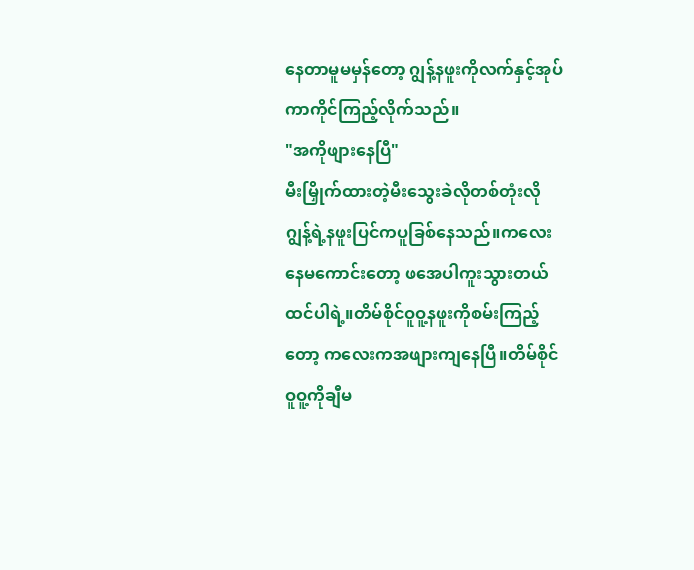နေတာမူမမှန်တော့ ဂျွန့်နဖူးကိုလက်နှင့်အုပ်ကာကိုင်ကြည့်လိုက်သည်။
"အကိုဖျားနေပြီ"
မီးမြှိုက်ထားတဲ့မီးသွေးခဲလိုတစ်တုံးလို ဂျွန့်ရဲ့နဖူးပြင်ကပူခြစ်နေသည်။ကလေးနေမကောင်းတော့ ဖအေပါကူးသွားတယ်ထင်ပါရဲ့။တိမ်စိုင်ဝူဝူ့နဖူးကိုစမ်းကြည့်တော့ ကလေးကအဖျားကျနေပြီ။တိမ်စိုင်ဝူဝူ့ကိုချီမ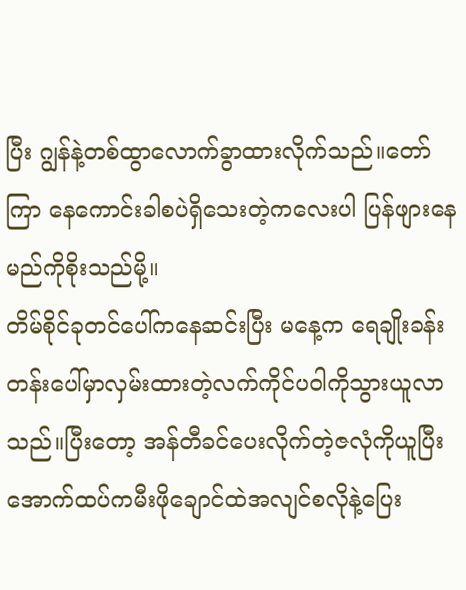ပြီး ဂျွန်နဲ့တစ်ထွာလောက်ခွာထားလိုက်သည်။တော်ကြာ နေကောင်းခါစပဲရှိသေးတဲ့ကလေးပါ ပြန်ဖျားနေမည်ကိုစိုးသည်မို့။
တိမ်စိုင်ခုတင်ပေါ်ကနေဆင်းပြီး မနေ့က ရေချိုးခန်းတန်းပေါ်မှာလှမ်းထားတဲ့လက်ကိုင်ပဝါကိုသွားယူလာသည်။ပြီးတော့ အန်တီခင်ပေးလိုက်တဲ့ဇလုံကိုယူပြီး အောက်ထပ်ကမီးဖိုချောင်ထဲအလျင်စလိုနဲ့ပြေး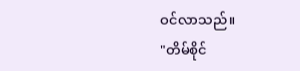ဝင်လာသည်။
"တိမ်စိုင်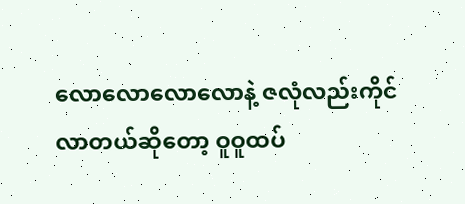လောလောလောလောနဲ့ ဇလုံလည်းကိုင်လာတယ်ဆိုတော့ ဝူဝူထပ်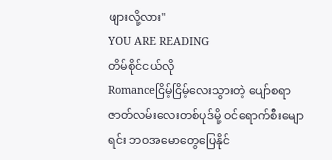ဖျားလို့လား"
YOU ARE READING
တိမ်စိုင်ငယ်လို
Romanceငြိမ့်ငြိမ့်လေးသွားတဲ့ ပျော်စရာဇာတ်လမ်းလေးတစ်ပုဒ်မို့ ဝင်ရောက်စီးမျောရင်း ဘဝအမောတွေပြေနိုင်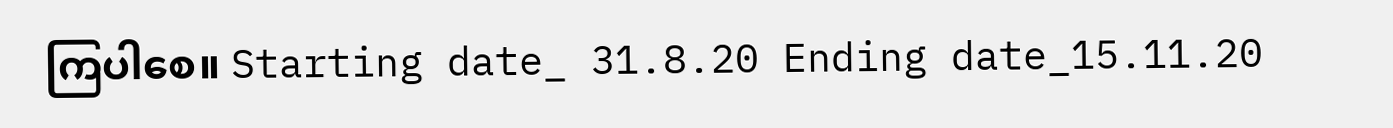ကြပါစေ။ Starting date_ 31.8.20 Ending date_15.11.20